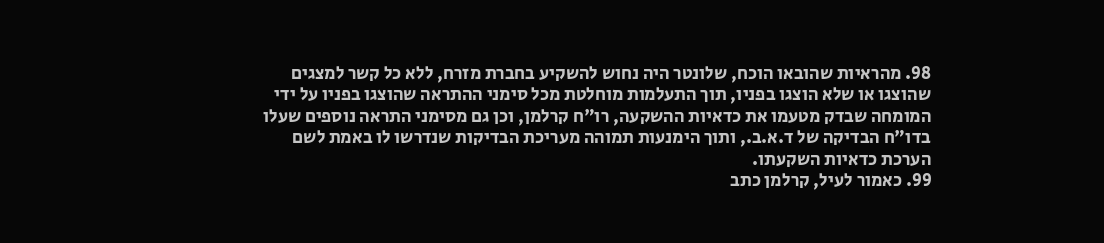98. מהראיות שהובאו הוכח, שלונטר היה נחוש להשקיע בחברת מזרח, ללא כל קשר למצגים שהוצגו או שלא הוצגו בפניו, תוך התעלמות מוחלטת מכל סימני ההתראה שהוצגו בפניו על ידי המומחה שבדק מטעמו את כדאיות ההשקעה, רו"ח קרלמן, וכן גם מסימני התראה נוספים שעלו בדו"ח הבדיקה של ד.א.ב., ותוך הימנעות תמוהה מעריכת הבדיקות שנדרשו לו באמת לשם הערכת כדאיות השקעתו.
99. כאמור לעיל, קרלמן כתב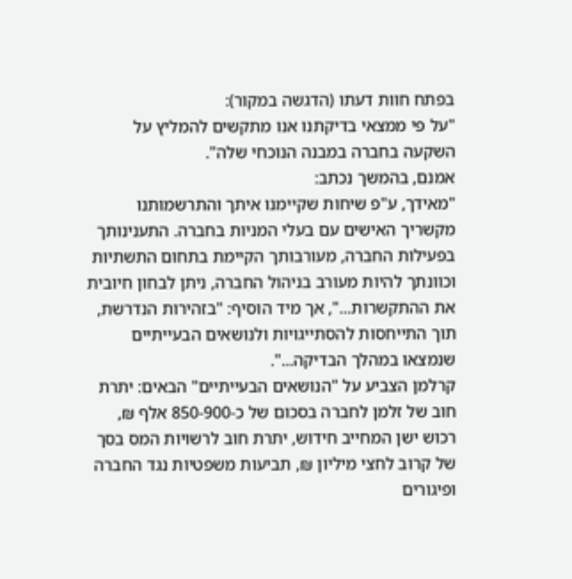בפתח חוות דעתו (הדגשה במקור):
"על פי ממצאי בדיקתנו אנו מתקשים להמליץ על השקעה בחברה במבנה הנוכחי שלה".
אמנם, בהמשך נכתב:
"מאידך, ע"פ שיחות שקיימנו איתך והתרשמותנו מקשריך האישים עם בעלי המניות בחברה. התענינותך בפעילות החברה, מעורבותך הקיימת בתחום התשתיות וכוונתך להיות מעורב בניהול החברה, ניתן לבחון חיובית את ההתקשרות...", אך מיד הוסיף: "בזהירות הנדרשת, תוך התייחסות להסתייגויות ולנושאים הבעייתיים שנמצאו במהלך הבדיקה...".
קרלמן הצביע על "הנושאים הבעייתיים" הבאים: יתרת חוב של זלמן לחברה בסכום של כ-850-900 אלף ₪, רכוש ישן המחייב חידוש, יתרת חוב לרשויות המס בסך של קרוב לחצי מיליון ₪, תביעות משפטיות נגד החברה ופיגורים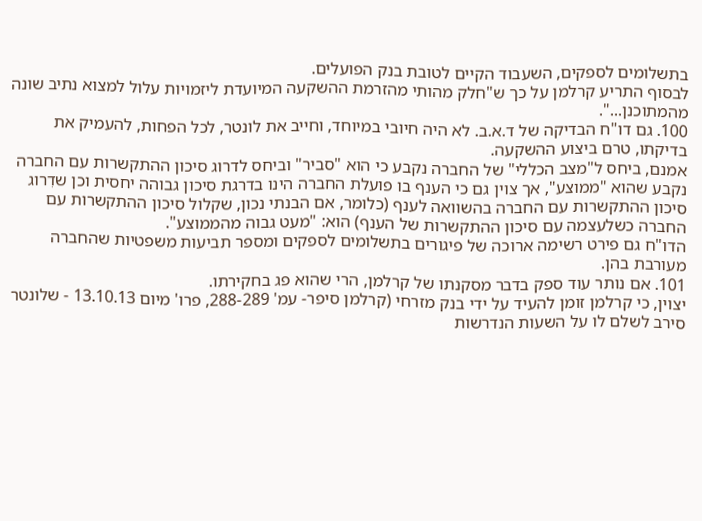בתשלומים לספקים, השעבוד הקיים לטובת בנק הפועלים.
לבסוף התריע קרלמן על כך ש"חלק מהותי מהזרמת ההשקעה המיועדת ליזמויות עלול למצוא נתיב שונה מהמתוכנן...".
100. גם דו"ח הבדיקה של ד.א.ב. לא היה חיובי במיוחד, וחייב את לונטר, לכל הפחות, להעמיק את בדיקתו, טרם ביצוע ההשקעה.
אמנם, ביחס ל"מצב הכללי" של החברה נקבע כי הוא "סביר" וביחס לדרוג סיכון ההתקשרות עם החברה נקבע שהוא "ממוצע", אך צוין גם כי הענף בו פועלת החברה הינו בדרגת סיכון גבוהה יחסית וכן שדִרוג סיכון ההתקשרות עם החברה בהשוואה לענף (כלומר, אם הבנתי נכון, שקלול סיכון ההתקשרות עם החברה כשלעצמה עם סיכון ההתקשרות של הענף) הוא: "מעט גבוה מהממוצע".
הדו"ח גם פירט רשימה ארוכה של פיגורים בתשלומים לספקים ומספר תביעות משפטיות שהחברה מעורבת בהן.
101. אם נותר עוד ספק בדבר מסקנתו של קרלמן, הרי שהוא פג בחקירתו.
יצוין, כי קרלמן זומן להעיד על ידי בנק מזרחי (קרלמן סיפר- עמ' 288-289, פרו' מיום 13.10.13 - שלונטר סירב לשלם לו על השעות הנדרשות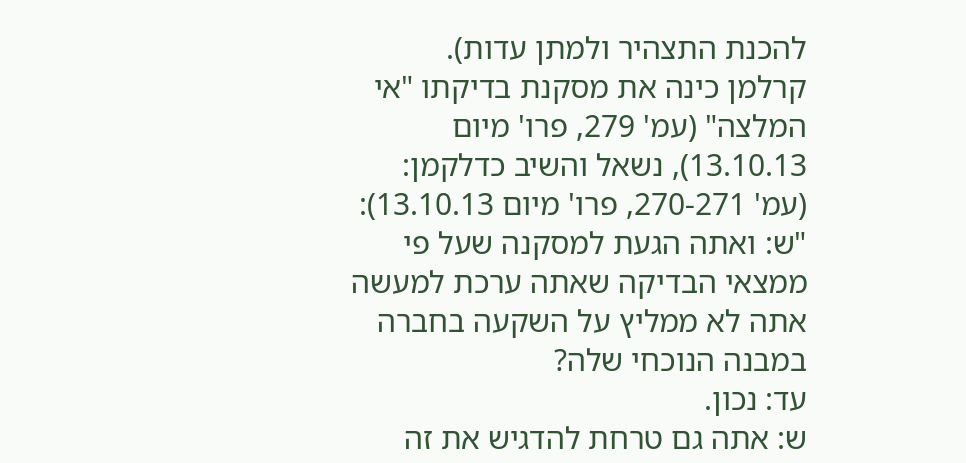להכנת התצהיר ולמתן עדות).
קרלמן כינה את מסקנת בדיקתו "אי המלצה" (עמ' 279, פרו' מיום 13.10.13), נשאל והשיב כדלקמן:
(עמ' 270-271, פרו' מיום 13.10.13):
"ש: ואתה הגעת למסקנה שעל פי ממצאי הבדיקה שאתה ערכת למעשה אתה לא ממליץ על השקעה בחברה במבנה הנוכחי שלה?
עד: נכון.
ש: אתה גם טרחת להדגיש את זה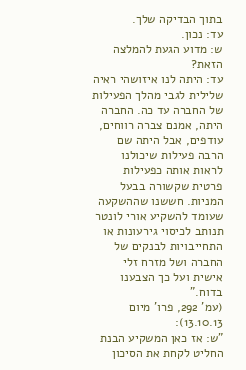בתוך הבדיקה שלך.
עד: נכון.
ש: מדוע הגעת להמלצה הזאת?
עד: היתה לנו איזושהי ראיה שלילית לגבי מהלך הפעילות של החברה עד כה. החברה היתה, אמנם צברה רווחים, עודפים, אבל היתה שם הרבה פעילות שיכולנו לראות אותה כפעילות פרטית שקשורה בבעל המניות. חששנו שההשקעה שעומד להשקיע אורי לונטר תנותב לכיסוי גירעונות או התחייבויות לבנקים של החברה ושל מזרח זלי אישית ועל כך הצבענו בדוח."
(עמ' 292, פרו' מיום 13.10.13):
"ש: אז כאן המשקיע הבנת החליט לקחת את הסיכון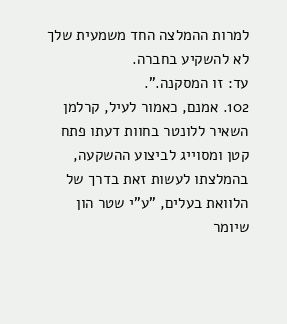למרות ההמלצה החד משמעית שלך לא להשקיע בחברה.
עד: זו המסקנה.".
102. אמנם, כאמור לעיל, קרלמן השאיר ללונטר בחוות דעתו פתח קטן ומסוייג לביצוע ההשקעה, בהמלצתו לעשות זאת בדרך של הלוואת בעלים, "ע"י שטר הון שיומר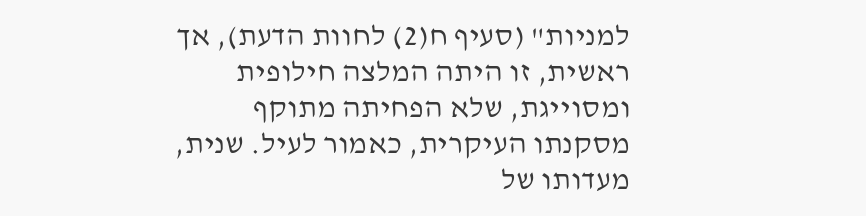למניות" (סעיף ח(2) לחוות הדעת), אך ראשית, זו היתה המלצה חילופית ומסוייגת, שלא הפחיתה מתוקף מסקנתו העיקרית, כאמור לעיל. שנית, מעדותו של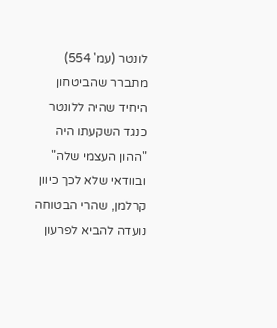לונטר (עמ' 554) מתברר שהביטחון היחיד שהיה ללונטר כנגד השקעתו היה "ההון העצמי שלה" ובוודאי שלא לכך כיוון קרלמן, שהרי הבטוחה נועדה להביא לפרעון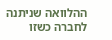ההלוואה שניתנה לחברה כשזו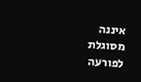איננה מסוגלת לפורעה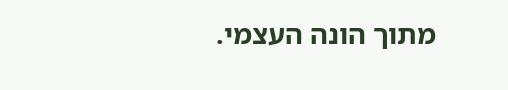מתוך הונה העצמי.